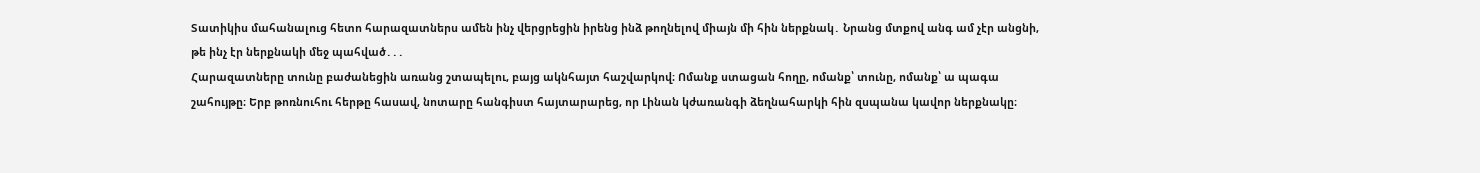Տատիկիս մահանալուց հետո հարազատներս ամեն ինչ վերցրեցին իրենց ինձ թողնելով միայն մի հին ներքնակ․ Նրանց մտքով անգ ամ չէր անցնի, թե ինչ էր ներքնակի մեջ պահված․․․
Հարազատները տունը բաժանեցին առանց շտապելու, բայց ակնհայտ հաշվարկով։ Ոմանք ստացան հողը, ոմանք՝ տունը, ոմանք՝ ա պագա շահույթը։ Երբ թոռնուհու հերթը հասավ, նոտարը հանգիստ հայտարարեց, որ Լինան կժառանգի ձեղնահարկի հին զսպանա կավոր ներքնակը։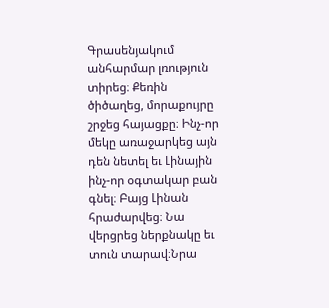Գրասենյակում անհարմար լռություն տիրեց։ Քեռին ծիծաղեց, մորաքույրը շրջեց հայացքը։ Ինչ-որ մեկը առաջարկեց այն դեն նետել եւ Լինային ինչ-որ օգտակար բան գնել։ Բայց Լինան հրաժարվեց։ Նա վերցրեց ներքնակը եւ տուն տարավ։Նրա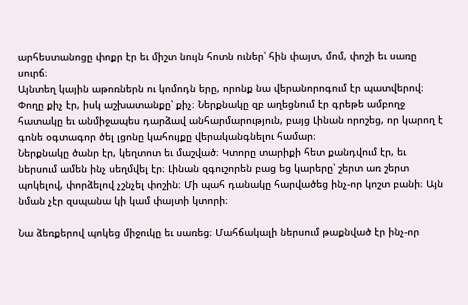արհեստանոցը փոքր էր եւ միշտ նույն հոտն ուներ՝ հին փայտ, մոմ, փոշի եւ սառը սուրճ։
Այնտեղ կային աթոռներն ու կոմոդն երը, որոնք նա վերանորոգում էր պատվերով։ Փողը քիչ էր, իսկ աշխատանքը՝ քիչ։ Ներքնակը զբ աղեցնում էր գրեթե ամբողջ հատակը եւ անմիջապես դարձավ անհարմարություն, բայց Լինան որոշեց, որ կարող է գոնե օգտագոր ծել լցոնը կահույքը վերականգնելու համար։
Ներքնակը ծանր էր, կեղտոտ եւ մաշված։ Կտորը տարիքի հետ քանդվում էր, եւ ներսում ամեն ինչ սեղմվել էր։ Լինան զգուշորեն բաց եց կարերը՝ շերտ առ շերտ պոկելով, փորձելով չշնչել փոշին։ Մի պահ դանակը հարվածեց ինչ-որ կոշտ բանի։ Այն նման չէր զսպանա կի կամ փայտի կտորի։

Նա ձեռքերով պոկեց միջուկը եւ սառեց։ Մահճակալի ներսում թաքնված էր ինչ-որ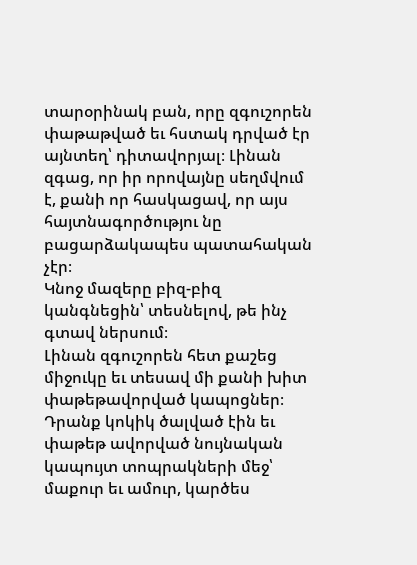տարօրինակ բան, որը զգուշորեն փաթաթված եւ հստակ դրված էր այնտեղ՝ դիտավորյալ։ Լինան զգաց, որ իր որովայնը սեղմվում է, քանի որ հասկացավ, որ այս հայտնագործությու նը բացարձակապես պատահական չէր։
Կնոջ մազերը բիզ-բիզ կանգնեցին՝ տեսնելով, թե ինչ գտավ ներսում։
Լինան զգուշորեն հետ քաշեց միջուկը եւ տեսավ մի քանի խիտ փաթեթավորված կապոցներ։ Դրանք կոկիկ ծալված էին եւ փաթեթ ավորված նույնական կապույտ տոպրակների մեջ՝ մաքուր եւ ամուր, կարծես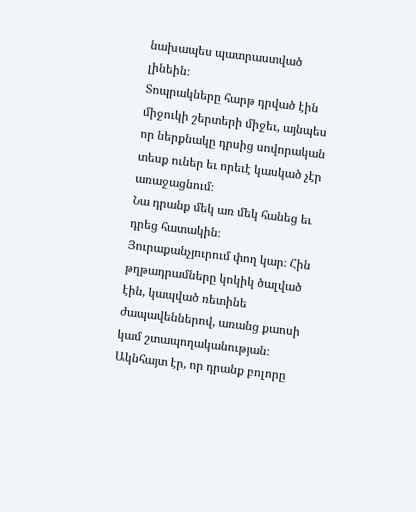նախապես պատրաստված լինեին։
Տոպրակները հարթ դրված էին միջուկի շերտերի միջեւ, այնպես որ ներքնակը դրսից սովորական տեսք ուներ եւ որեւէ կասկած չէր առաջացնում։
Նա դրանք մեկ առ մեկ հանեց եւ դրեց հատակին։ Յուրաքանչյուրում փող կար։ Հին թղթադրամները կոկիկ ծալված էին, կապված ռետինե ժապավեններով, առանց քաոսի կամ շտապողականության։ Ակնհայտ էր, որ դրանք բոլորը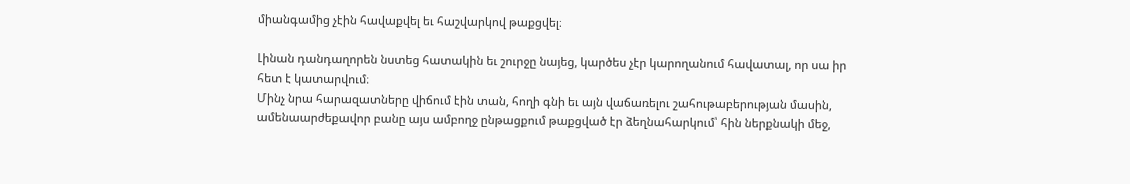միանգամից չէին հավաքվել եւ հաշվարկով թաքցվել։

Լինան դանդաղորեն նստեց հատակին եւ շուրջը նայեց, կարծես չէր կարողանում հավատալ, որ սա իր հետ է կատարվում։
Մինչ նրա հարազատները վիճում էին տան, հողի գնի եւ այն վաճառելու շահութաբերության մասին, ամենաարժեքավոր բանը այս ամբողջ ընթացքում թաքցված էր ձեղնահարկում՝ հին ներքնակի մեջ,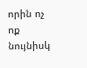որին ոչ ոք նույնիսկ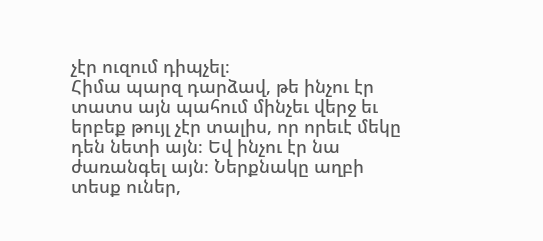չէր ուզում դիպչել։
Հիմա պարզ դարձավ, թե ինչու էր տատս այն պահում մինչեւ վերջ եւ երբեք թույլ չէր տալիս, որ որեւէ մեկը դեն նետի այն։ Եվ ինչու էր նա ժառանգել այն։ Ներքնակը աղբի տեսք ուներ,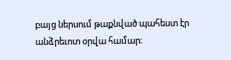բայց ներսում թաքնված պահեստ էր անձրեւոտ օրվա համար։